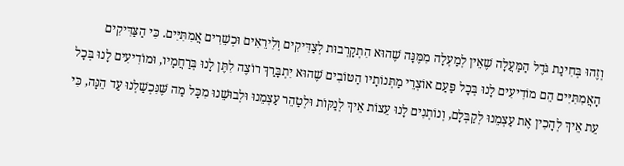וְזֶהוּ בְּחִינַת גֹּדֶל הַמַּעֲלָה שֶׁאֵין לְמַעְלָה מִמֶּנָּה שֶׁהוּא הִתְקָרְבוּת לְצַדִּיקִים וְלִירֵאִים וּכְשֵׁרִים אֲמִתִּיִּים. כִּי הַצַּדִּיקִים הָאֲמִתִּיִּים הֵם מוֹדִיעִים לָנוּ בְּכָל פַּעַם אוֹצְרֵי מַתְּנוֹתָיו הַטּוֹבִים שֶׁהוּא יִתְבָּרַךְ רוֹצֶה לִתֶּן לָנוּ בְּרַחֲמָיו, וּמוֹדִיעִים לָנוּ בְּכָל עֵת אֵיךְ לְהָכִין אֶת עַצְמֵנוּ לְקַבְּלָם, וְנוֹתְנִים לָנוּ עֵצוֹת אֵיךְ לְנַקּוֹת וּלְטַהֵר עַצְמֵנוּ וּלְבוּשֵׁנוּ מִכָּל מַה שֶּׁנִּכְשַׁלְנוּ עַד הֵנָּה, כִּי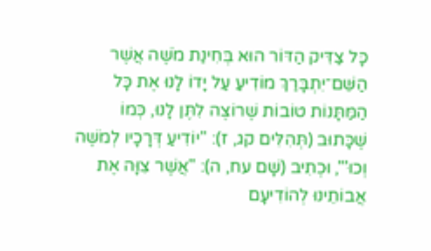כָּל צַדִּיק הַדּוֹר הוּא בְּחִינַת מֹשֶׁה אֲשֶׁר הַשֵּׁם־יִתְבָּרַךְ מוֹדִיעַ עַל יָדוֹ לָנוּ אֶת כָּל הַמַּתָּנוֹת טוֹבוֹת שֶׁרוֹצֶה לִתֶּן לָנוּ, כְּמוֹ שֶׁכָּתוּב (תְּהִלִּים קג, ז): "יוֹדִיעַ דְּרָכָיו לְמֹשֶׁה וְכוּ'", וּכְתִיב (שָׁם עח, ה): "אֲשֶׁר צִוָּה אֶת אֲבוֹתֵינוּ לְהוֹדִיעָם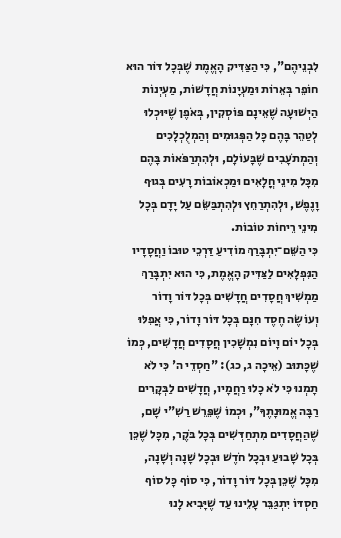לִבְנֵיהֶם", כִּי הַצַּדִּיק הָאֱמֶת שֶׁבְּכָל דּוֹר הוּא חוֹפֵר בְּאֵרוֹת וּמַעְיָנוֹת חֲדָשׁוֹת, מַעְיְנוֹת הַיְשׁוּעָה שֶׁאֵינָם פּוֹסְקִין, בְּאֹפֶן שֶׁיּוּכְלוּ לְטַהֵר בָּהֶם כָּל הַפְּגוּמִים וְהַמְלֻכְלָכִים וְהַמְתֹעָבִים שֶׁבָּעוֹלָם, וּלְהִתְרַפֹּאוֹת בָּהֶם מִכָּל מִינֵי חֳלָאִים וּמַכְאוֹבוֹת רָעִים בְּגוּף וָנֶפֶשׁ, וּלְהִתְרַחֵץ וּלְהִתְבַּשֵּׂם עַל יָדָם בְּכָל מִינֵי רֵיחוֹת טוֹבוֹת.
כִּי הַשֵּׁם־יִתְבָּרַךְ מוֹדִיעַ דַּרְכֵי טוּבוֹ וַחֲסָדָיו הַנִּפְלָאִים לַצַּדִּיק הָאֱמֶת, כִּי הוּא יִתְבָּרַךְ מַמְשִׁיךְ חֲסָדִים חֲדָשִׁים בְּכָל דּוֹר וָדוֹר וְעוֹשֶׂה חֶסֶד חִנָּם בְּכָל דּוֹר וָדוֹר, כִּי אֲפִלּוּ בְּכָל יוֹם וָיוֹם נִמְשָׁכִין חֲסָדִים חֲדָשִׁים, כְּמוֹ שֶׁכָּתוּב (אֵיכָה ג, כג): "חַסְדֵי ה' כִּי לֹא תָמְנוּ כִּי לֹא כָלוּ רַחֲמָיו, חֲדָשִׁים לַבְּקָרִים רַבָּה אֱמוּנָתֶךָ", וּכְמוֹ שֶׁפֵּרֵשׁ רַשִׁ"י שָׁם, שֶׁהַחֲסָדִים מִתְחַדְּשִׁים בְּכָל בֹּקֶר, מִכָּל שֶׁכֵּן בְּכָל שָׁבוּעַ וּבְכָל חֹדֶשׁ וּבְכָל שָׁנָה וְשָׁנָה, מִכָּל שֶׁכֵּן בְּכָל דּוֹר וָדוֹר, כִּי סוֹף כָּל סוֹף חַסְדּוֹ יִתְגַּבֵּר עָלֵינוּ עַד שֶׁיָּבִיא לָנוּ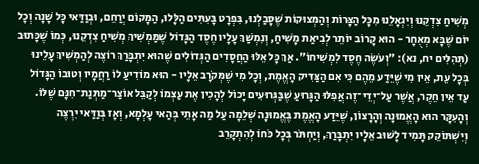מְשִׁיחַ צִדְקֵנוּ וְיִגְאָלֵנוּ מִכָּל הַצָּרוֹת וְהַמְּצוּקוֹת שֶׁסָּבַלְנוּ, בִּפְרָט בָּעִתִּים הַלָּלוּ, הַמָּקוֹם יְרַחֵם, וּבְוַדַּאי כָּל שָׁנָה וְכָל יוֹם שֶׁבָּא מְאֻחָר - הוּא קָרוֹב יוֹתֵר לְבִיאַת מָשִׁיחַ, וְנִמְשַׁךְ עָלָיו חֶסֶד הַגָּדוֹל שֶׁמַּמְשִׁיךְ מְשִׁיחַ צִדְקֵנוּ, כְּמוֹ שֶׁכָּתוּב (תְּהִלִּים יח, נא): "וְעֹשֶׂה חֶסֶד לִמְשִׁיחוֹ". אַךְ כָּל אֵלּוּ הַחֲסָדִים הַגְּדוֹלִים שֶׁהוּא יִתְבָּרַךְ רוֹצֶה לְהַמְשִׁיךְ עָלֵינוּ בְּכָל עֵת, אֵין מִי שֶׁיֵּדַע מֵהֶם כִּי אִם הַצַּדִּיק הָאֱמֶת, וְכָל מִי שֶׁמְּקֹרָב אֵלָיו - הוּא מוֹדִיעַ לוֹ רַחֲמָיו וְטוּבוֹ הַגָּדוֹל עַד אֵין חֵקֶר, אֲשֶׁר עַל־יְדֵי־זֶה אֲפִלּוּ הַגָּרוּעַ שֶׁבַּגְּרוּעִים יָכוֹל לְהָכִין אֶת עַצְמוֹ לְקַבֵּל אוֹצַר־מַתְּנַת־חִנָּם שֶׁלּוֹ.
וְהָעִקָּר הוּא הָאֱמוּנָה וְהָרָצוֹן, שֶׁיֵּדַע הָאֱמֶת בֶּאֱמוּנָה שְׁלֵמָה עַל מַה אָתֵי בְּהַאי עָלְמָא, וְאָז בְּוַדַּאי יִרְצֶה וְיִשְׁתּוֹקֵק תָּמִיד לָשׁוּב אֵלָיו יִתְבָּרַךְ, וְיַחְתֹּר בְּכָל כֹּחוֹ לְהִתְקָרֵב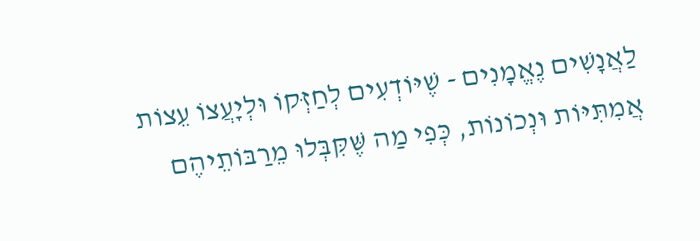לַאֲנָשִׁים נֶאֱמָנִים - שֶׁיּוֹדְעִים לְחַזְּקוֹ וּלְיָעֲצוֹ עֵצוֹת אֲמִתִּיּוֹת וּנְכוֹנוֹת, כְּפִי מַה שֶּׁקִּבְּלוּ מֵרַבּוֹתֵיהֶם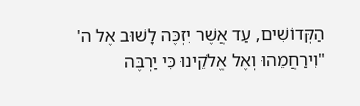הַקְּדוֹשִׁים, עַד אֲשֶׁר יִזְכֶּה לָשׁוּב אֶל ה' "וִירַחֲמֵהוּ וְאֶל אֱלֹקֵינוּ כִּי יַרְבֶּה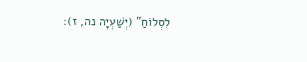לִסְלוֹחַ" (יְשַׁעְיָה נה, ז):